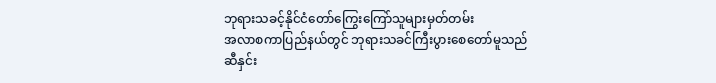ဘုရားသခင့်နိုင်ငံတော်ကြွေးကြော်သူများမှတ်တမ်း
အလာစကာပြည်နယ်တွင် ဘုရားသခင်ကြီးပွားစေတော်မူသည်
ဆီနှင်း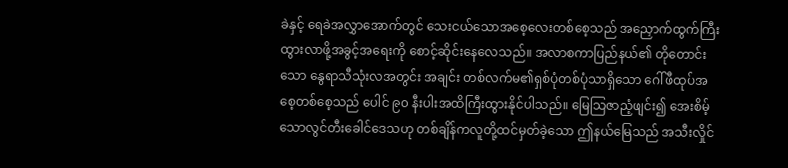ခဲနှင့် ရေခဲအလွှာအောက်တွင် သေးငယ်သောအစေ့လေးတစ်စေ့သည် အညှောက်ထွက်ကြီးထွားလာဖို့အခွင့်အရေးကို စောင့်ဆိုင်းနေလေသည်။ အလာစကာပြည်နယ်၏ တိုတောင်းသော နွေရာသီသုံးလအတွင်း အချင်း တစ်လက်မ၏ရှစ်ပုံတစ်ပုံသာရှိသော ဂေါ်ဖီထုပ်အစေ့တစ်စေ့သည် ပေါင် ၉၀ နီးပါးအထိကြီးထွားနိုင်ပါသည်။ မြေသြဇာညံ့ဖျင်း၍ အေးစိမ့်သောလွင်တီးခေါင်ဒေသဟု တစ်ချိန်ကလူတို့ထင်မှတ်ခဲ့သော ဤနယ်မြေသည် အသီးလှိုင်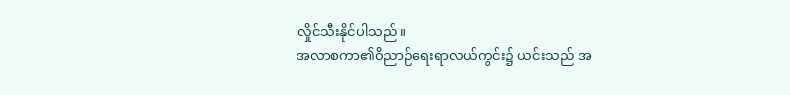လှိုင်သီးနိုင်ပါသည်။
အလာစကာ၏ဝိညာဉ်ရေးရာလယ်ကွင်း၌ ယင်းသည် အ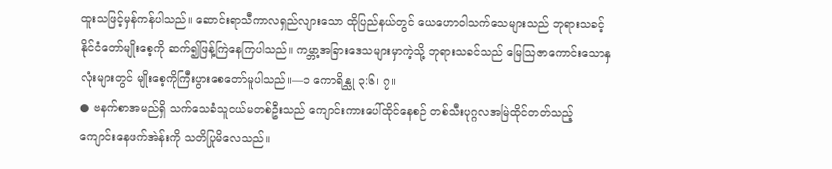ထူးသဖြင့်မှန်ကန်ပါသည်။ ဆောင်းရာသီကာလရှည်လျားသော ထိုပြည်နယ်တွင် ယေဟောဝါသက်သေများသည် ဘုရားသခင့်နိုင်ငံတော်မျိုးစေ့ကို ဆက်၍ဖြန့်ကြဲနေကြပါသည်။ ကမ္ဘာ့အခြားဒေသများမှာကဲ့သို့ ဘုရားသခင်သည် မြေသြဇာကောင်းသောနှလုံးများတွင် မျိုးစေ့ကိုကြီးပွားစေတော်မူပါသည်။—၁ ကောရိန္သု ၃:၆၊ ၇။
● ဗနက်စာအမည်ရှိ သက်သေခံသူငယ်မတစ်ဦးသည် ကျောင်းကားပေါ်ထိုင်နေစဉ် တစ်သီးပုဂ္ဂလအမြဲထိုင်တတ်သည့် ကျောင်းနေဖက်အဲန်းကို သတိပြုမိလေသည်။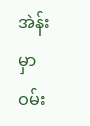အဲန်းမှာ ဝမ်း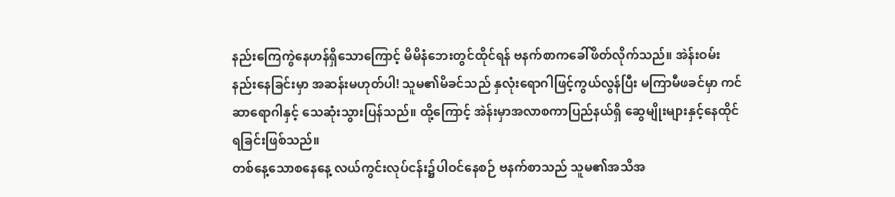နည်းကြေကွဲနေဟန်ရှိသောကြောင့် မိမိနံဘေးတွင်ထိုင်ရန် ဗနက်စာကခေါ်ဖိတ်လိုက်သည်။ အဲန်းဝမ်းနည်းနေခြင်းမှာ အဆန်းမဟုတ်ပါ! သူမ၏မိခင်သည် နှလုံးရောဂါဖြင့်ကွယ်လွန်ပြီး မကြာမီဖခင်မှာ ကင်ဆာရောဂါနှင့် သေဆုံးသွားပြန်သည်။ ထို့ကြောင့် အဲန်းမှာအလာစကာပြည်နယ်ရှိ ဆွေမျိုးများနှင့်နေထိုင်ရခြင်းဖြစ်သည်။
တစ်နေ့သောစနေနေ့ လယ်ကွင်းလုပ်ငန်း၌ပါဝင်နေစဉ် ဗနက်စာသည် သူမ၏အသိအ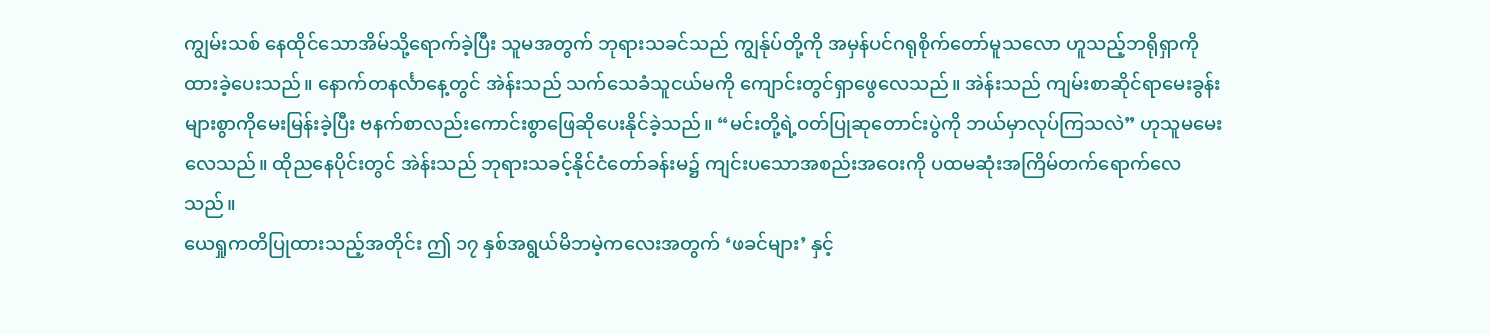ကျွမ်းသစ် နေထိုင်သောအိမ်သို့ရောက်ခဲ့ပြီး သူမအတွက် ဘုရားသခင်သည် ကျွန်ုပ်တို့ကို အမှန်ပင်ဂရုစိုက်တော်မူသလော ဟူသည့်ဘရိုရှာကိုထားခဲ့ပေးသည်။ နောက်တနင်္လာနေ့တွင် အဲန်းသည် သက်သေခံသူငယ်မကို ကျောင်းတွင်ရှာဖွေလေသည်။ အဲန်းသည် ကျမ်းစာဆိုင်ရာမေးခွန်းများစွာကိုမေးမြန်းခဲ့ပြီး ဗနက်စာလည်းကောင်းစွာဖြေဆိုပေးနိုင်ခဲ့သည်။ “မင်းတို့ရဲ့ဝတ်ပြုဆုတောင်းပွဲကို ဘယ်မှာလုပ်ကြသလဲ” ဟုသူမမေးလေသည်။ ထိုညနေပိုင်းတွင် အဲန်းသည် ဘုရားသခင့်နိုင်ငံတော်ခန်းမ၌ ကျင်းပသောအစည်းအဝေးကို ပထမဆုံးအကြိမ်တက်ရောက်လေသည်။
ယေရှုကတိပြုထားသည့်အတိုင်း ဤ ၁၇ နှစ်အရွယ်မိဘမဲ့ကလေးအတွက် ‘ဖခင်များ’ နှင့်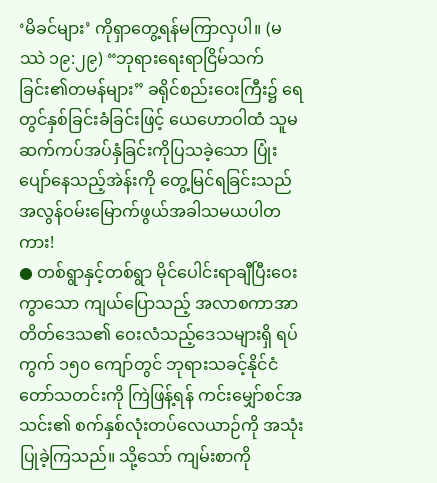‘မိခင်များ’ ကိုရှာတွေ့ရန်မကြာလှပါ။ (မဿဲ ၁၉:၂၉) “ဘုရားရေးရာငြိမ်သက်ခြင်း၏တမန်များ” ခရိုင်စည်းဝေးကြီး၌ ရေတွင်နှစ်ခြင်းခံခြင်းဖြင့် ယေဟောဝါထံ သူမဆက်ကပ်အပ်နှံခြင်းကိုပြသခဲ့သော ပြုံးပျော်နေသည့်အဲန်းကို တွေ့မြင်ရခြင်းသည် အလွန်ဝမ်းမြောက်ဖွယ်အခါသမယပါတကား!
● တစ်ရွာနှင့်တစ်ရွာ မိုင်ပေါင်းရာချီပြီးဝေးကွာသော ကျယ်ပြောသည့် အလာစကာအာတိတ်ဒေသ၏ ဝေးလံသည့်ဒေသများရှိ ရပ်ကွက် ၁၅၀ ကျော်တွင် ဘုရားသခင့်နိုင်ငံတော်သတင်းကို ကြဲဖြန့်ရန် ကင်းမျှော်စင်အသင်း၏ စက်နှစ်လုံးတပ်လေယာဉ်ကို အသုံးပြုခဲ့ကြသည်။ သို့သော် ကျမ်းစာကို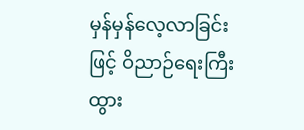မှန်မှန်လေ့လာခြင်းဖြင့် ဝိညာဉ်ရေးကြီးထွား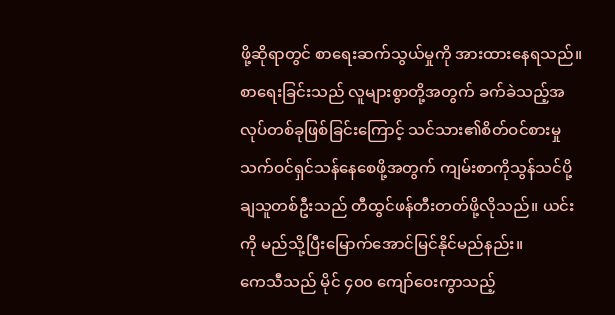ဖို့ဆိုရာတွင် စာရေးဆက်သွယ်မှုကို အားထားနေရသည်။ စာရေးခြင်းသည် လူများစွာတို့အတွက် ခက်ခဲသည့်အလုပ်တစ်ခုဖြစ်ခြင်းကြောင့် သင်သား၏စိတ်ဝင်စားမှု သက်ဝင်ရှင်သန်နေစေဖို့အတွက် ကျမ်းစာကိုသွန်သင်ပို့ချသူတစ်ဦးသည် တီထွင်ဖန်တီးတတ်ဖို့လိုသည်။ ယင်းကို မည်သို့ပြီးမြောက်အောင်မြင်နိုင်မည်နည်း။
ကေသီသည် မိုင် ၄၀၀ ကျော်ဝေးကွာသည့်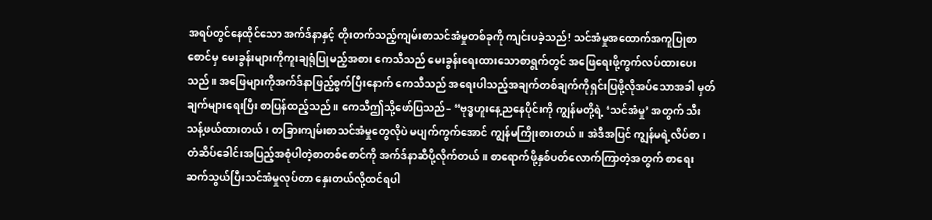အရပ်တွင်နေထိုင်သော အက်ဒ်နာနှင့် တိုးတက်သည့်ကျမ်းစာသင်အံမှုတစ်ခုကို ကျင်းပခဲ့သည်! သင်အံမှုအထောက်အကူပြုစာစောင်မှ မေးခွန်းများကိုကူးချရုံပြုမည့်အစား ကေသီသည် မေးခွန်းရေးထားသောစာရွက်တွင် အဖြေရေးဖို့ကွက်လပ်ထားပေးသည်။ အဖြေများကိုအက်ဒ်နာဖြည့်စွက်ပြီးနောက် ကေသီသည် အရေးပါသည့်အချက်တစ်ချက်ကိုရှင်းပြဖို့လိုအပ်သောအခါ မှတ်ချက်များရေးပြီး စာပြန်ထည့်သည်။ ကေသီဤသို့ဖော်ပြသည်– “ဗုဒ္ဓဟူးနေ့ညနေပိုင်းကို ကျွန်မတို့ရဲ့ ‘သင်အံမှု’ အတွက် သီးသန့်ဖယ်ထားတယ်၊ တခြားကျမ်းစာသင်အံမှုတွေလိုပဲ မပျက်ကွက်အောင် ကျွန်မကြိုးစားတယ်။ အဲဒီအပြင် ကျွန်မရဲ့လိပ်စာ၊ တံဆိပ်ခေါင်းအပြည့်အစုံပါတဲ့စာတစ်စောင်ကို အက်ဒ်နာဆီပို့လိုက်တယ်။ စာရောက်ဖို့နှစ်ပတ်လောက်ကြာတဲ့အတွက် စာရေးဆက်သွယ်ပြီးသင်အံမှုလုပ်တာ နှေးတယ်လို့ထင်ရပါ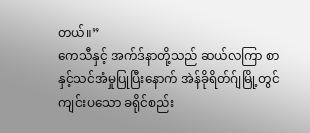တယ်။”
ကေသီနှင့် အက်ဒ်နာတို့သည် ဆယ်လကြာ စာနှင့်သင်အံမှုပြုပြီးနောက် အဲန်ခိုရိတ်ဂ်ျမြို့တွင်ကျင်းပသော ခရိုင်စည်း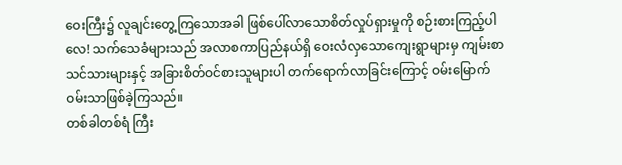ဝေးကြီး၌ လူချင်းတွေ့ကြသောအခါ ဖြစ်ပေါ်လာသောစိတ်လှုပ်ရှားမှုကို စဉ်းစားကြည့်ပါလေ! သက်သေခံများသည် အလာစကာပြည်နယ်ရှိ ဝေးလံလှသောကျေးရွာများမှ ကျမ်းစာသင်သားများနှင့် အခြားစိတ်ဝင်စားသူများပါ တက်ရောက်လာခြင်းကြောင့် ဝမ်းမြောက်ဝမ်းသာဖြစ်ခဲ့ကြသည်။
တစ်ခါတစ်ရံ ကြီး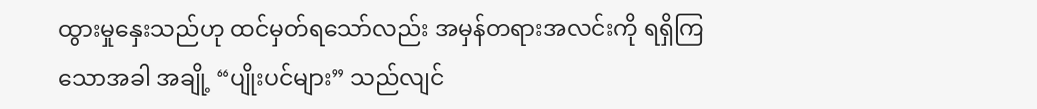ထွားမှုနှေးသည်ဟု ထင်မှတ်ရသော်လည်း အမှန်တရားအလင်းကို ရရှိကြသောအခါ အချို့ “ပျိုးပင်များ” သည်လျင်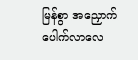မြန်စွာ အညှောက်ပေါက်လာလေ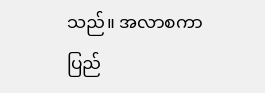သည်။ အလာစကာပြည်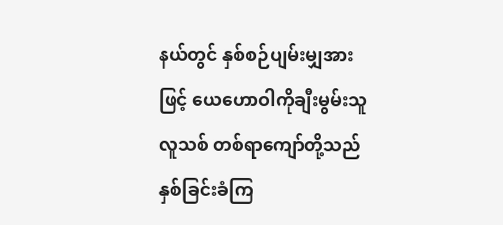နယ်တွင် နှစ်စဉ်ပျမ်းမျှအားဖြင့် ယေဟောဝါကိုချီးမွမ်းသူလူသစ် တစ်ရာကျော်တို့သည် နှစ်ခြင်းခံကြ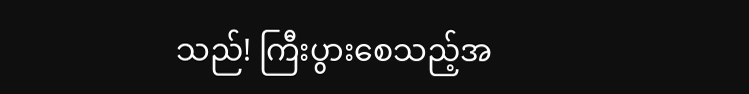သည်! ကြီးပွားစေသည့်အ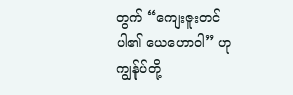တွက် “ကျေးဇူးတင်ပါ၏ ယေဟောဝါ” ဟုကျွန်ုပ်တို့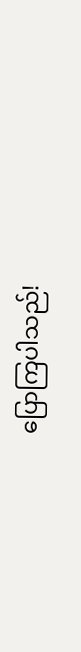ပြောကြပါသည်!